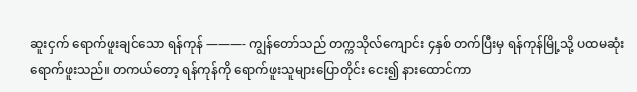ဆူးငှက် ရောက်ဖူးချင်သော ရန်ကုန် ———- ကျွန်တော်သည် တက္ကသိုလ်ကျောင်း ၄နှစ် တက်ပြီးမှ ရန်ကုန်မြို့သို့ ပထမဆုံး ရောက်ဖူးသည်။ တကယ်တော့ ရန်ကုန်ကို ရောက်ဖူးသူများပြောတိုင်း ငေး၍ နားထောင်ကာ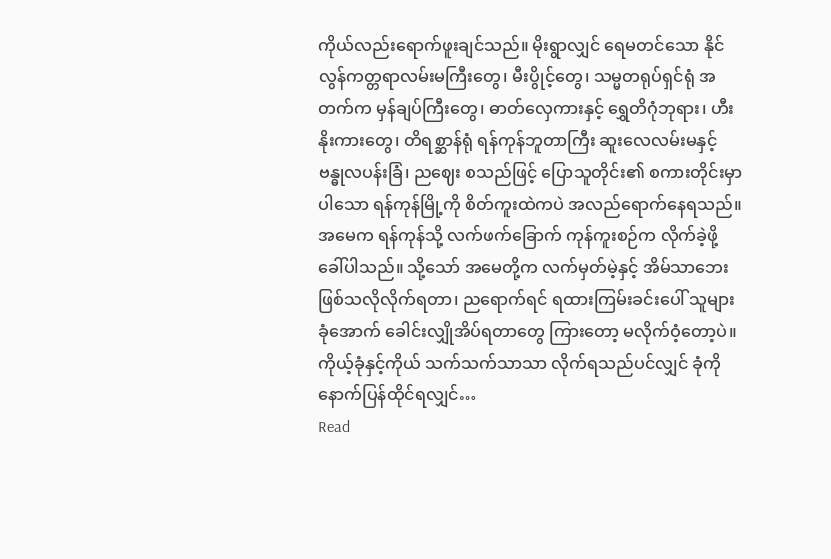ကိုယ်လည်းရောက်ဖူးချင်သည်။ မိုးရွာလျှင် ရေမတင်သော နိုင်လွန်ကတ္တရာလမ်းမကြီးတွေ၊ မီးပွိုင့်တွေ၊ သမ္မတရုပ်ရှင်ရုံ အတက်က မှန်ချပ်ကြီးတွေ၊ ဓာတ်လှေကားနှင့် ရွှေတိဂုံဘုရား၊ ဟီးနိုးကားတွေ၊ တိရစ္ဆာန်ရုံ ရန်ကုန်ဘူတာကြီး ဆူးလေလမ်းမနှင့် ဗန္ဓုလပန်းခြံ၊ ညဈေး စသည်ဖြင့် ပြောသူတိုင်း၏ စကားတိုင်းမှာပါသော ရန်ကုန်မြို့ကို စိတ်ကူးထဲကပဲ အလည်ရောက်နေရသည်။ အမေက ရန်ကုန်သို့ လက်ဖက်ခြောက် ကုန်ကူးစဉ်က လိုက်ခဲ့ဖို့ ခေါ်ပါသည်။ သို့သော် အမေတို့က လက်မှတ်မဲ့နှင့် အိမ်သာဘေး ဖြစ်သလိုလိုက်ရတာ၊ ညရောက်ရင် ရထားကြမ်းခင်းပေါ် သူများခုံအောက် ခေါင်းလျှိုအိပ်ရတာတွေ ကြားတော့ မလိုက်ဝံ့တော့ပဲ။ ကိုယ့်ခုံနှင့်ကိုယ် သက်သက်သာသာ လိုက်ရသည်ပင်လျှင် ခုံကို နောက်ပြန်ထိုင်ရလျှင်…
Read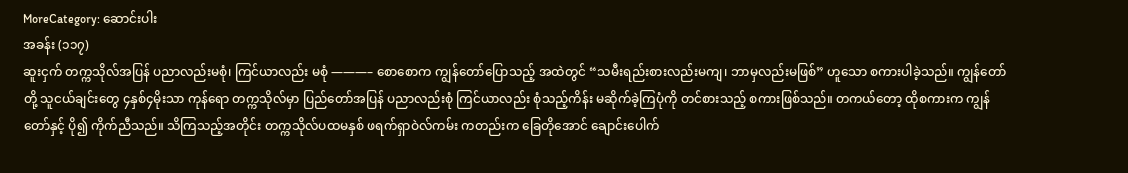MoreCategory: ဆောင်းပါး
အခန်း (၁၁၇)
ဆူးငှက် တက္ကသိုလ်အပြန် ပညာလည်းမစုံ၊ ကြင်ယာလည်း မစုံ ———– စောစောက ကျွန်တော်ပြောသည့် အထဲတွင် “သမီးရည်းစားလည်းမကျ၊ ဘာမှလည်းမဖြစ်” ဟူသော စကားပါခဲ့သည်။ ကျွန်တော်တို့ သူငယ်ချင်းတွေ ၄နှစ်၄မိုးသာ ကုန်ရော တက္ကသိုလ်မှာ ပြည်တော်အပြန် ပညာလည်းစုံ ကြင်ယာလည်း စုံသည့်ကိန်း မဆိုက်ခဲ့ကြပုံကို တင်စားသည့် စကားဖြစ်သည်။ တကယ်တော့ ထိုစကားက ကျွန်တော်နှင့် ပို၍ ကိုက်ညီသည်။ သိကြသည့်အတိုင်း တက္ကသိုလ်ပထမနှစ် ဖရက်ရှာဝဲလ်ကမ်း ကတည်းက ခြေတိုအောင် ချောင်းပေါက်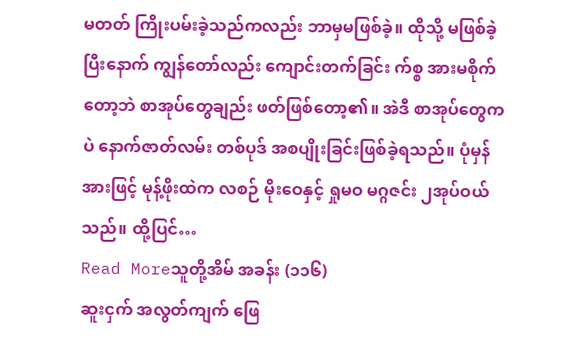မတတ် ကြိုးပမ်းခဲ့သည်ကလည်း ဘာမှမဖြစ်ခဲ့။ ထိုသို့ မဖြစ်ခဲ့ပြီးနောက် ကျွန်တော်လည်း ကျောင်းတက်ခြင်း က်စ္စ အားမစိုက်တော့ဘဲ စာအုပ်တွေချည်း ဖတ်ဖြစ်တော့၏။ အဲဒီ စာအုပ်တွေကပဲ နောက်ဇာတ်လမ်း တစ်ပုဒ် အစပျိုးခြင်းဖြစ်ခဲ့ရသည်။ ပုံမှန်အားဖြင့် မုန့်ဖိုးထဲက လစဉ် မိုးဝေနှင့် ရှုမဝ မဂ္ဂဇင်း ၂အုပ်ဝယ်သည်။ ထို့ပြင်…
Read Moreသူတို့အိမ် အခန်း (၁၁၆)
ဆူးငှက် အလွတ်ကျက် ဖြေ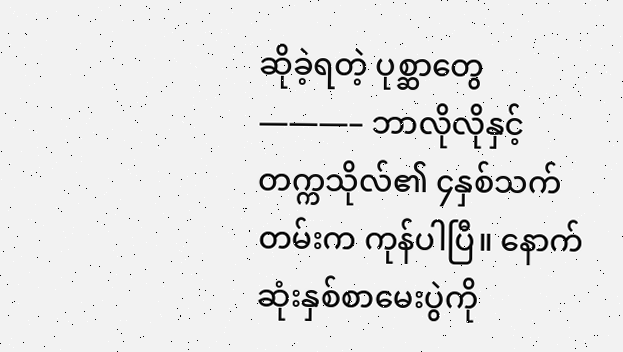ဆိုခဲ့ရတဲ့ ပုစ္ဆာတွေ ———– ဘာလိုလိုနှင့် တက္ကသိုလ်၏ ၄နှစ်သက်တမ်းက ကုန်ပါပြီ။ နောက်ဆုံးနှစ်စာမေးပွဲကို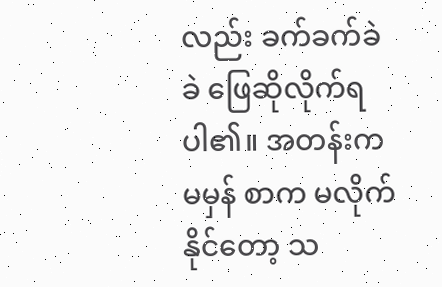လည်း ခက်ခက်ခဲခဲ ဖြေဆိုလိုက်ရပါ၏။ အတန်းကမမှန် စာက မလိုက်နိုင်တော့ သ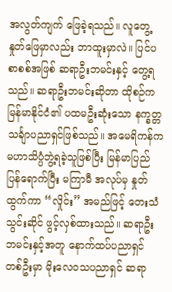အလွတ်ကျက် ဖြေခဲ့ရသည်။ လူတွေ့နှုတ်ဖြေမှာလည်း ဘာထူးမှာလဲ။ ပြင်ပစာစစ်အဖြစ် ဆရာဦးဘမင်းနှင့် တွေ့ရသည်။ ဆရာဦးဘမင်းဆိုတာ ထိုစဉ်က မြန်မာနိုင်ငံ၏ ပထမဦးဆုံးသော နက္ခတ္တသင်္ချာပညာရှင်ဖြစ်သည်။ အမေရိကန်က မဟာသိပ္ပံဘွဲ့ရခဲ့သူဖြစ်ပြီး မြန်မာပြည်ပြန်ရောက်ပြီး မကြာမီ အလုပ်မှ နှုတ်ထွက်ကာ “လှိုင်း” အမည်ဖြင့် တေးသံသွင်းဆိုင် ဖွင့်လှစ်ထားသည်။ ဆရာဦးဘမင်းနှင့်အတူ နောက်ထပ်ပညာရှင် တစ်ဦးမှာ မိုးလေဝသပညာရှင် ဆရာ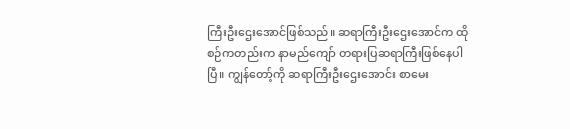ကြီးဦးဌေးအောင်ဖြစ်သည်။ ဆရာကြီးဦးဌေးအောင်က ထိုစဉ်ကတည်းက နာမည်ကျော် တရားပြဆရာကြီးဖြစ်နေပါပြီ။ ကျွန်တော့်ကို ဆရာကြီးဦးဌေးအောင်း စာမေး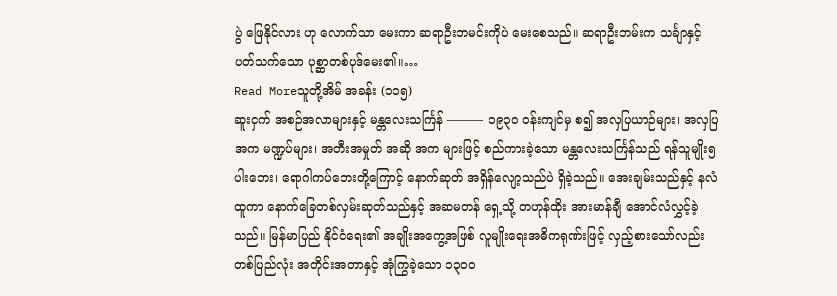ပွဲ ဖြေနိုင်လား ဟု လောက်သာ မေးကာ ဆရာဦးဘမင်းကိုပဲ မေးစေသည်။ ဆရာဦးဘမ်းက သင်္ချာနှင့် ပတ်သက်သော ပုစ္ဆာတစ်ပုဒ်မေး၏။…
Read Moreသူတို့အိမ် အခန်း (၁၁၅)
ဆူးငှက် အစဉ်အလာများနှင့် မန္တလေးသင်္ကြန် ——— ၁၉၃၀ ဝန်းကျင်မှ စ၍ အလှပြယာဉ်များ၊ အလှပြ အက မဏ္ဍပ်များ၊ အတီးအမှုတ် အဆို အက များဖြင့် စည်ကားခဲ့သော မန္တလေးသင်္ကြန်သည် ရန်သူမျိုး၅ပါးဘေး၊ ရောဂါကပ်ဘေးတို့ကြောင့် နောက်ဆုတ် အရှိန်လျော့သည်ပဲ ရှိခဲ့သည်။ အေးချမ်းသည်နှင့် နလံထူကာ နောက်ခြေတစ်လှမ်းဆုတ်သည်နှင့် အဆမတန် ရှေ့သို့ တဟုန်ထိုး အားမာန်ချီ အောင်လံလွှင့်ခဲ့သည်။ မြန်မာပြည် နိုင်ငံရေး၏ အချိုးအကွေ့အဖြစ် လူမျိုးရေးအဓိကရုဏ်းဖြင့် လှည့်စားသော်လည်း တစ်ပြည်လုံး အတိုင်းအတာနှင့် အုံကြွခဲ့သော ၁၃၀၀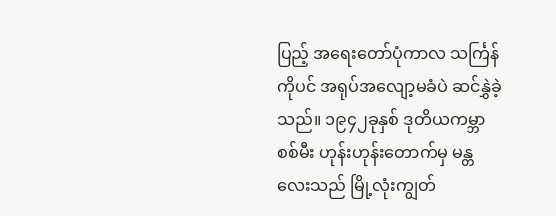ပြည့် အရေးတော်ပုံကာလ သင်္ကြန်ကိုပင် အရုပ်အလျော့မခံပဲ ဆင်နွှဲခဲ့သည်။ ၁၉၄၂ခုနှစ် ဒုတိယကမ္ဘာစစ်မီး ဟုန်းဟုန်းတောက်မှ မန္တလေးသည် မြို့လုံးကျွတ်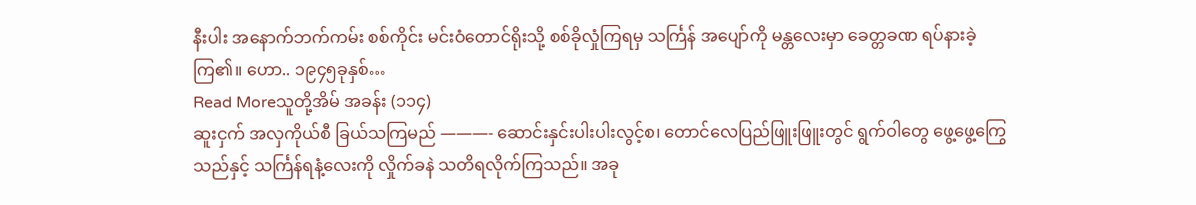နီးပါး အနောက်ဘက်ကမ်း စစ်ကိုင်း မင်းဝံတောင်ရိုးသို့ စစ်ခိုလှုံကြရမှ သင်္ကြန် အပျော်ကို မန္တလေးမှာ ခေတ္တခဏ ရပ်နားခဲ့ကြ၏။ ဟော.. ၁၉၄၅ခုနှစ်…
Read Moreသူတို့အိမ် အခန်း (၁၁၄)
ဆူးငှက် အလှကိုယ်စီ ခြယ်သကြမည် ———- ဆောင်းနှင်းပါးပါးလွင့်စ၊ တောင်လေပြည်ဖြူးဖြူးတွင် ရွက်ဝါတွေ ဖွေ့ဖွေ့ကြွေသည်နှင့် သင်္ကြန်ရနံ့လေးကို လှိုက်ခနဲ သတိရလိုက်ကြသည်။ အခု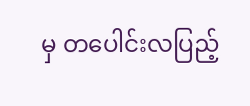မှ တပေါင်းလပြည့်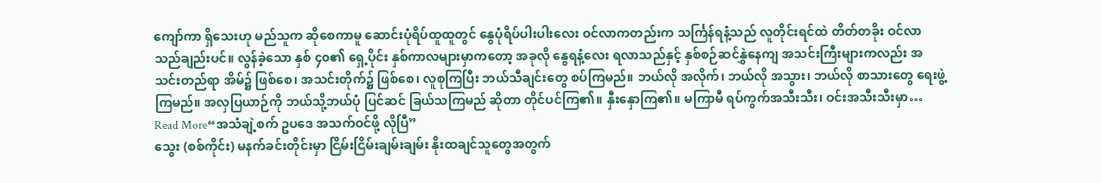ကျော်ကာ ရှိသေးဟု မည်သူက ဆိုစေကာမူ ဆောင်းပုံရိပ်ထူထူတွင် နွေပုံရိပ်ပါးပါးလေး ဝင်လာကတည်းက သင်္ကြန်ရနံ့သည် လူတိုင်းရင်ထဲ တိတ်တခိုး ဝင်လာသည်ချည်းပင်။ လွန်ခဲ့သော နှစ် ၄၀၏ ရှေ့ပိုင်း နှစ်ကာလများမှာကတော့ အခုလို နွေရနံ့လေး ရလာသည်နှင့် နှစ်စဉ်ဆင်နွှဲနေကျ အသင်းကြီးများကလည်း အသင်းတည်ရာ အိမ်၌ ဖြစ်စေ၊ အသင်းတိုက်၌ ဖြစ်စေ၊ လူစုကြပြီး ဘယ်သီချင်းတွေ စပ်ကြမည်။ ဘယ်လို အလိုက်၊ ဘယ်လို အသွား၊ ဘယ်လို စာသားတွေ ရေးဖွဲ့ကြမည်။ အလှပြယာဉ်ကို ဘယ်သို့ဘယ်ပုံ ပြင်ဆင် ခြယ်သကြမည် ဆိုတာ တိုင်ပင်ကြ၏။ နှီးနှောကြ၏။ မကြာမီ ရပ်ကွက်အသီးသီး၊ ဝင်းအသီးသီးမှာ…
Read More“အသံချဲ့စက် ဥပဒေ အသက်ဝင်ဖို့ လိုပြီ”
သွေး (စစ်ကိုင်း) မနက်ခင်းတိုင်းမှာ ငြိမ်းငြိမ်းချမ်းချမ်း နိုးထချင်သူတွေအတွက်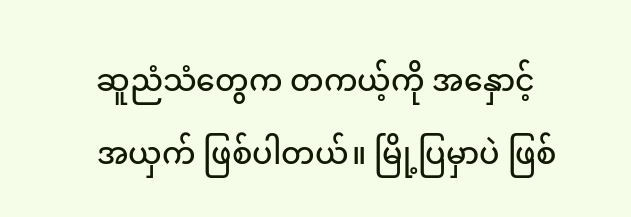ဆူညံသံတွေက တကယ့်ကို အနှောင့်အယှက် ဖြစ်ပါတယ်။ မြို့ပြမှာပဲ ဖြစ်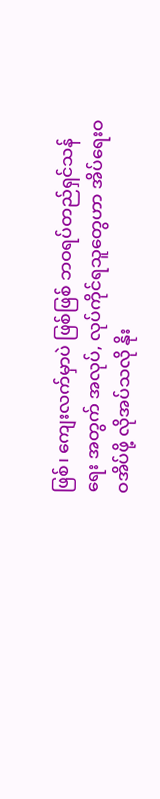ဖြစ်၊ ကျေးလက်မှာပဲ ဖြစ်ဖြစ် ဘဝရပ်တည်ရှင်သန်ရေး အတွက် အလုပ်, လုပ်ကိုင်ရသူတွေဟာ အိပ်ရေးဝဝအိပ်ဖို့ လိုအပ်သလို နိုး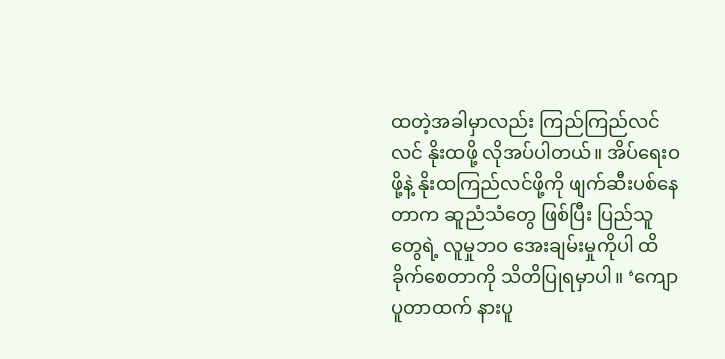ထတဲ့အခါမှာလည်း ကြည်ကြည်လင်လင် နိုးထဖို့ လိုအပ်ပါတယ်။ အိပ်ရေးဝဖို့နဲ့ နိုးထကြည်လင်ဖို့ကို ဖျက်ဆီးပစ်နေတာက ဆူညံသံတွေ ဖြစ်ပြီး ပြည်သူတွေရဲ့ လူမှုဘဝ အေးချမ်းမှုကိုပါ ထိခိုက်စေတာကို သိတိပြုရမှာပါ။ ‘ကျောပူတာထက် နားပူ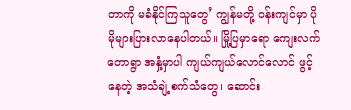တာကို မခံနိုင်ကြသူတွေ’ ကျွန်မတို့ ဝန်းကျင်မှာ ပိုမိုများပြားလာနေပါတယ်။ မြို့ပြမှာရော ကျေးလက်တောရွာ အနှံ့မှာပါ ကျယ်ကျယ်လောင်လောင် ဖွင့်နေတဲ့ အသံချဲ့စက်သံတွေ၊ ဆောင်း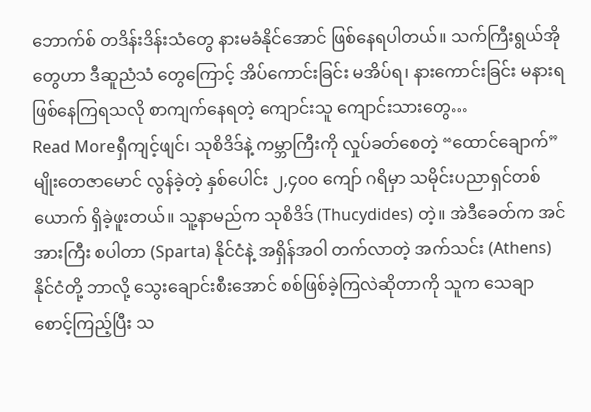ဘောက်စ် တဒိန်းဒိန်းသံတွေ နားမခံနိုင်အောင် ဖြစ်နေရပါတယ်။ သက်ကြီးရွယ်အိုတွေဟာ ဒီဆူညံသံ တွေကြောင့် အိပ်ကောင်းခြင်း မအိပ်ရ၊ နားကောင်းခြင်း မနားရ ဖြစ်နေကြရသလို စာကျက်နေရတဲ့ ကျောင်းသူ ကျောင်းသားတွေ…
Read Moreရှီကျင့်ဖျင်၊ သုစိဒိဒ်နဲ့ ကမ္ဘာကြီးကို လှုပ်ခတ်စေတဲ့ “ထောင်ချောက်”
မျိုးတေဇာမောင် လွန်ခဲ့တဲ့ နှစ်ပေါင်း ၂,၄၀၀ ကျော် ဂရိမှာ သမိုင်းပညာရှင်တစ်ယောက် ရှိခဲ့ဖူးတယ်။ သူ့နာမည်က သုစိဒိဒ် (Thucydides) တဲ့။ အဲဒီခေတ်က အင်အားကြီး စပါတာ (Sparta) နိုင်ငံနဲ့ အရှိန်အဝါ တက်လာတဲ့ အက်သင်း (Athens) နိုင်ငံတို့ ဘာလို့ သွေးချောင်းစီးအောင် စစ်ဖြစ်ခဲ့ကြလဲဆိုတာကို သူက သေချာ စောင့်ကြည့်ပြီး သ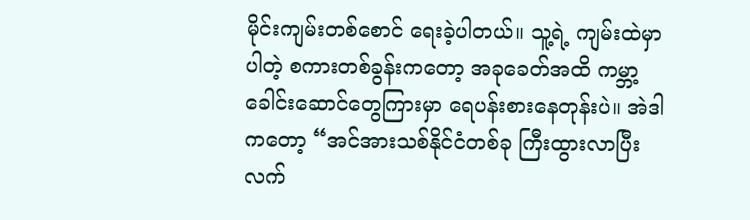မိုင်းကျမ်းတစ်စောင် ရေးခဲ့ပါတယ်။ သူ့ရဲ့ ကျမ်းထဲမှာ ပါတဲ့ စကားတစ်ခွန်းကတော့ အခုခေတ်အထိ ကမ္ဘာ့ခေါင်းဆောင်တွေကြားမှာ ရေပန်းစားနေတုန်းပဲ။ အဲဒါကတော့ “အင်အားသစ်နိုင်ငံတစ်ခု ကြီးထွားလာပြီး လက်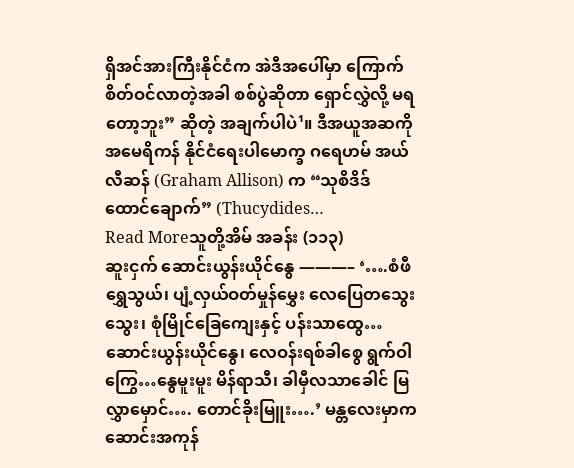ရှိအင်အားကြီးနိုင်ငံက အဲဒီအပေါ်မှာ ကြောက်စိတ်ဝင်လာတဲ့အခါ စစ်ပွဲဆိုတာ ရှောင်လွှဲလို့ မရတော့ဘူး” ဆိုတဲ့ အချက်ပါပဲ¹။ ဒီအယူအဆကို အမေရိကန် နိုင်ငံရေးပါမောက္ခ ဂရေဟမ် အယ်လီဆန် (Graham Allison) က “သုစိဒိဒ် ထောင်ချောက်” (Thucydides…
Read Moreသူတို့အိမ် အခန်း (၁၁၃)
ဆူးငှက် ဆောင်းယွန်းယိုင်နွေ ———– ‘….စံဖီရွှေသွယ်၊ ပျံ့လှယ်ဝတ်မှုန်မွှေး လေပြေတသွေးသွေး၊ စုံမြိုင်ခြေကျေးနှင့် ပန်းသာထွေ… ဆောင်းယွန်းယိုင်နွေ၊ လေဝန်းရစ်ခါစွေ ရွက်ဝါကြွေ…နွေမူးမူး မိန်ရာသီ၊ ခါမှီလသာခေါင် မြလွှာမှောင်…. တောင်ခိုးမြူး….’ မန္တလေးမှာက ဆောင်းအကုန်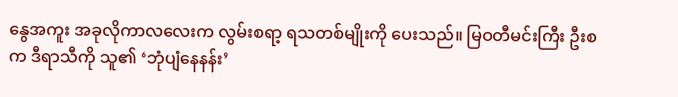နွေအကူး အခုလိုကာလလေးက လွမ်းစရာ့ ရသတစ်မျိုးကို ပေးသည်။ မြဝတီမင်းကြီး ဦးစက ဒီရာသီကို သူ၏ ‘ဘုံပျံနေနန်း’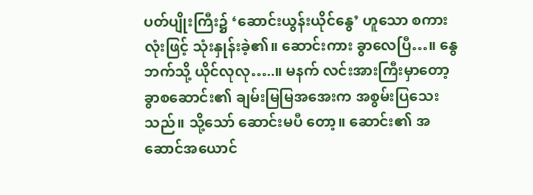ပတ်ပျိုးကြီး၌ ‘ဆောင်းယွန်းယိုင်နွေ’ ဟူသော စကားလုံးဖြင့် သုံးနှုန်းခဲ့၏။ ဆောင်းကား ခွာလေပြီ…။ နွေဘက်သို့ ယိုင်လုလု…..။ မနက် လင်းအားကြီးမှာတော့ ခွာစဆောင်း၏ ချမ်းမြမြအအေးက အစွမ်းပြသေးသည်။ သို့သော် ဆောင်းမပီ တော့။ ဆောင်း၏ အဆောင်အယောင်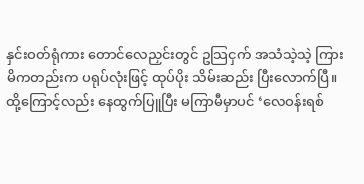နှင်းဝတ်ရုံကား တောင်လေညှင်းတွင် ဥသြငှက် အသံသဲ့သဲ့ ကြားမိကတည်းက ပရုပ်လုံးဖြင့် ထုပ်ပိုး သိမ်းဆည်း ပြီးလောက်ပြီ။ ထို့ကြောင့်လည်း နေထွက်ပြူပြီး မကြာမီမှာပင် ‘လေဝန်းရစ်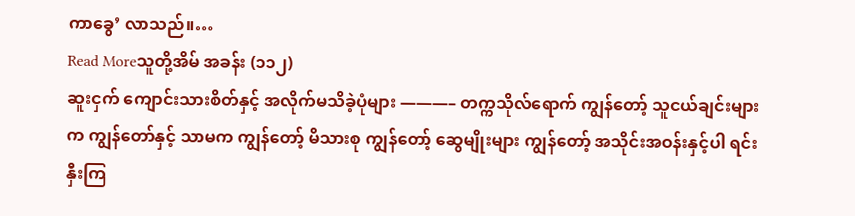ကာခွေ’ လာသည်။…
Read Moreသူတို့အိမ် အခန်း (၁၁၂)
ဆူးငှက် ကျောင်းသားစိတ်နှင့် အလိုက်မသိခဲ့ပုံများ ———– တက္ကသိုလ်ရောက် ကျွန်တော့် သူငယ်ချင်းများက ကျွန်တော်နှင့် သာမက ကျွန်တော့် မိသားစု ကျွန်တော့် ဆွေမျိုးများ ကျွန်တော့် အသိုင်းအဝန်းနှင့်ပါ ရင်းနှီးကြ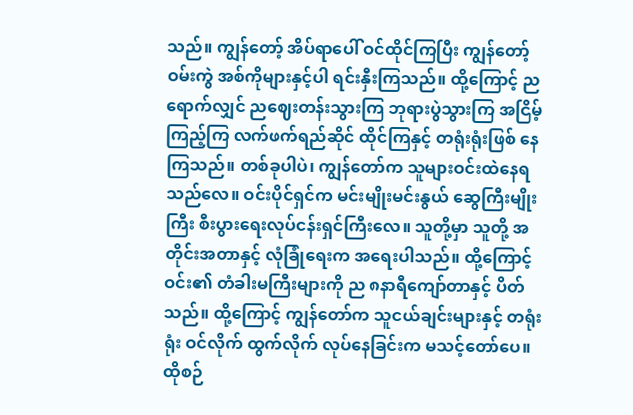သည်။ ကျွန်တော့် အိပ်ရာပေါ် ဝင်ထိုင်ကြပြီး ကျွန်တော့် ဝမ်းကွဲ အစ်ကိုများနှင့်ပါ ရင်းနှီးကြသည်။ ထို့ကြောင့် ညရောက်လျှင် ညဈေးတန်းသွားကြ ဘုရားပွဲသွားကြ အငြိမ့်ကြည့်ကြ လက်ဖက်ရည်ဆိုင် ထိုင်ကြနှင့် တရုံးရုံးဖြစ် နေကြသည်။ တစ်ခုပါပဲ၊ ကျွန်တော်က သူများဝင်းထဲနေရသည်လေ။ ဝင်းပိုင်ရှင်က မင်းမျိုးမင်းနွယ် ဆွေကြီးမျိုးကြီး စီးပွားရေးလုပ်ငန်းရှင်ကြီးလေ။ သူတို့မှာ သူတို့ အတိုင်းအတာနှင့် လုံခြုံရေးက အရေးပါသည်။ ထို့ကြောင့် ဝင်း၏ တံခါးမကြီးများကို ည ၈နာရီကျော်တာနှင့် ပိတ်သည်။ ထို့ကြောင့် ကျွန်တော်က သူငယ်ချင်းများနှင့် တရုံးရုံး ဝင်လိုက် ထွက်လိုက် လုပ်နေခြင်းက မသင့်တော်ပေ။ ထိုစဉ်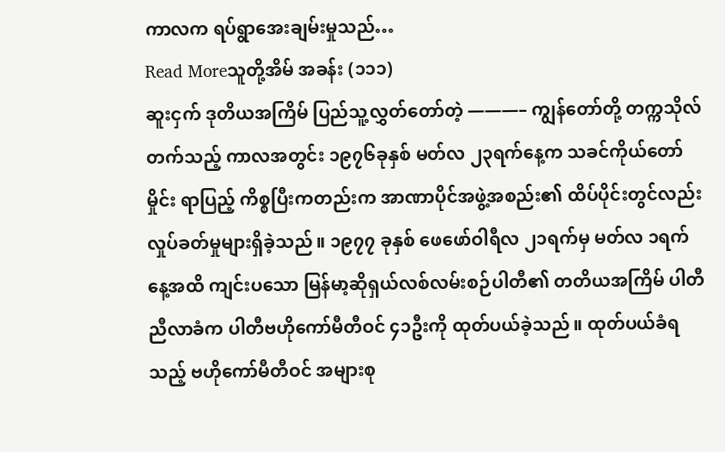ကာလက ရပ်ရွာအေးချမ်းမှုသည်…
Read Moreသူတို့အိမ် အခန်း (၁၁၁)
ဆူးငှက် ဒုတိယအကြိမ် ပြည်သူ့လွှတ်တော်တဲ့ ———– ကျွန်တော်တို့ တက္ကသိုလ် တက်သည့် ကာလအတွင်း ၁၉၇၆ခုနှစ် မတ်လ ၂၃ရက်နေ့က သခင်ကိုယ်တော်မှိုင်း ရာပြည့် ကိစ္စပြီးကတည်းက အာဏာပိုင်အဖွဲ့အစည်း၏ ထိပ်ပိုင်းတွင်လည်း လှုပ်ခတ်မှုများရှိခဲ့သည်။ ၁၉၇၇ ခုနှစ် ဖေဖော်ဝါရီလ ၂၁ရက်မှ မတ်လ ၁ရက်နေ့အထိ ကျင်းပသော မြန်မာ့ဆိုရှယ်လစ်လမ်းစဉ်ပါတီ၏ တတိယအကြိမ် ပါတီညီလာခံက ပါတီဗဟိုကော်မီတီဝင် ၄၁ဦးကို ထုတ်ပယ်ခဲ့သည်။ ထုတ်ပယ်ခံရသည့် ဗဟိုကော်မီတီဝင် အများစု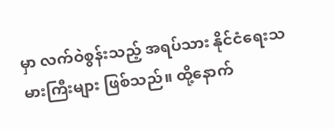မှာ လက်ဝဲစွန်းသည့် အရပ်သား နိုင်ငံရေးသမားကြီးများ ဖြစ်သည်။ ထို့နောက်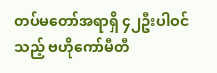တပ်မတော်အရာရှိ ၄၂ဦးပါဝင်သည့် ဗဟိုကော်မီတီ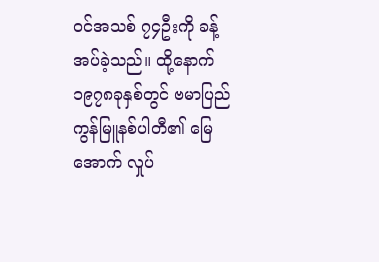ဝင်အသစ် ၇၄ဦးကို ခန့်အပ်ခဲ့သည်။ ထို့နောက် ၁၉၇၈ခုနှစ်တွင် ဗမာပြည်ကွန်မြူနစ်ပါတီ၏ မြေအောက် လှုပ်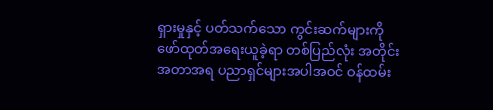ရှားမှုနှင့် ပတ်သက်သော ကွင်းဆက်များကို ဖော်ထုတ်အရေးယူခဲ့ရာ တစ်ပြည်လုံး အတိုင်းအတာအရ ပညာရှင်များအပါအဝင် ဝန်ထမ်း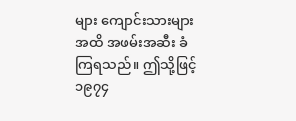များ ကျောင်းသားများအထိ အဖမ်းအဆီး ခံကြရသည်။ ဤသို့ဖြင့် ၁၉၇၄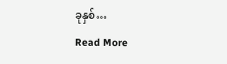ခုနှစ်…
Read More